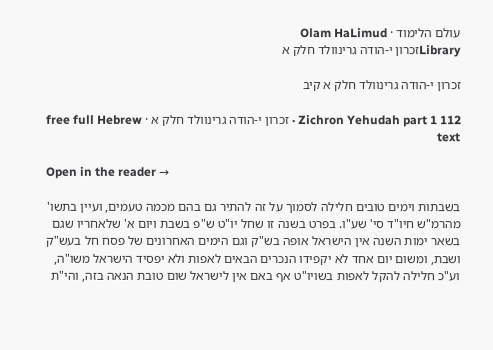עולם הלימוד · Olam HaLimud
Libraryזכרון י-הודה גרינוולד חלק א

זכרון י-הודה גרינוולד חלק א קיב

Zichron Yehudah part 1 112 · זכרון י-הודה גרינוולד חלק א · free full Hebrew text

Open in the reader →

בשבתות וימים טובים חלילה לסמוך על זה להתיר גם בהם מכמה טעמים, ועיין בתשו' מהרמ"ש חיו"ד סי' שע"ו. בפרט בשנה זו שחל יו"ט ש"פ בשבת ויום א' שלאחריו שגם בשאר ימות השנה אין הישראל אופה בש"ק וגם הימים האחרונים של פסח חל בעש"ק ושבת, ומשום יום אחד לא יקפידו הנכרים הבאים לאפות ולא יפסיד הישראל משו"ה, וע"כ חלילה להקל לאפות בשויו"ט אף באם אין לישראל שום טובת הנאה בזה, והי"ת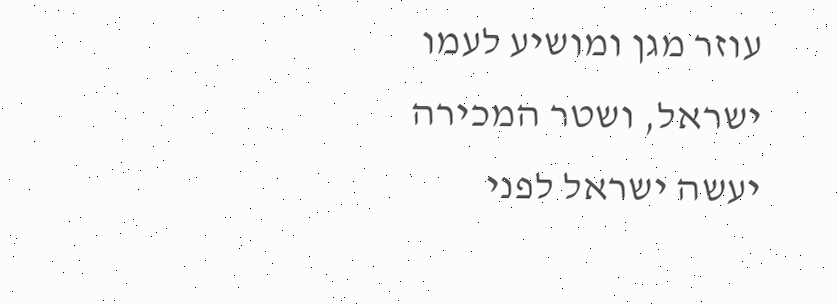עוזר מגן ומושיע לעמו ישראל, ושטר המכירה יעשה ישראל לפני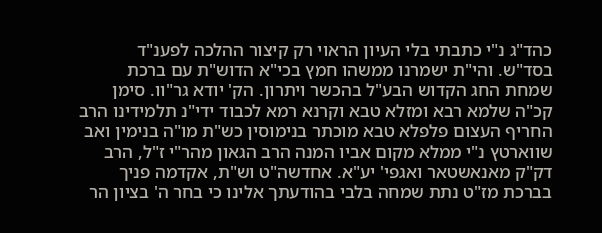כהד"ג נ"י כתבתי בלי העיון הראוי רק קיצור ההלכה לפענ"ד בסד"ש. והי"ת ישמרנו ממשהו חמץ בכי"א הדוש"ת עם ברכת שמחת החג הקדוש הבע"ל בהכשר ויתרון. הק' יודא גר"וו. סימן קכ"ה שלמא רבא ומזלא טבא וקרנא רמא לכבוד ידי"נ תלמידינו הרב החריף העצום פלפלא טבא מוכתר בנימוסין כש"ת מו"ה בנימין ואב שווארטץ נ"י ממלא מקום אביו המנה הרב הגאון מהר"י ז"ל, הרב דק"ק מאנאשטאר ואגפי' יע"א. אחדשה"ט וש"ת, אקדמה פניך בברכת מז"ט נתת שמחה בלבי בהודעתך אלינו כי בחר ה' בציון הר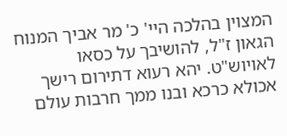המצוין בהלכה היי' כ' מר אביך המנוח הגאון ז"ל, להושיבך על כסאו לאויוש"ט. יהא רעוא דתירום רישך אכולא כרכא ובנו ממך חרבות עולם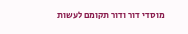מוסדי דור ודור תקומם לעשות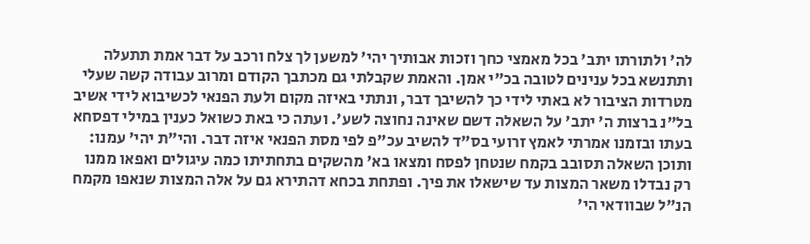לה' ולתורתו יתב' בכל מאמצי כחך וזכות אבותיך יהי' למשען לך צלח ורכב על דבר אמת תתעלה ותתנשא בכל ענינים לטובה בכ"י אמן. והאמת שקבלתי גם מכתבך הקודם ומרוב עבודה קשה שעלי מטרדות הציבור לא באתי לידי כך להשיבך דבר, ונתתי באיזה מקום ולעת הפנאי לכשיבוא לידי אשיב בל"נ ברצות ה' יתב' על השאלה דשם שאינה נחוצה לשע'. ועתה כי באת כשואל כענין במילי דפסחא בעתו ובזמנו אמרתי לאמץ זרועי בס"ד להשיב עכ"פ לפי מסת הפנאי איזה דבר. והי"ת יהי' עמנו: ותוכן השאלה תסובב בקמח שנטחן לפסח ומצאו בא' מהשקים בתחתיתו כמה עיגולים ואפאו ממנו רק נבדלו משאר המצות עד שישאלו את פיך. ופתחת בכחא דהתירא גם על אלה המצות שנאפו מקמח הנ"ל שבוודאי הי'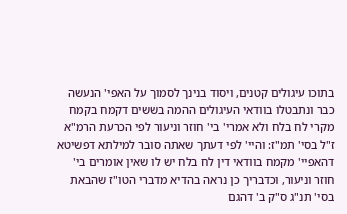בתוכו עיגולים קטנים, ויסוד בנינך לסמוך על האפי' הנעשה כבר ונתבטלו בוודאי העיגולים ההמה בששים דקמח בקמח מקרי לח בלח ולא אמרי' בי' חוזר וניעור לפי הכרעת הרמ"א ז"ל בסי' תמ"ז: והיי' לפי דעתך שאתה סובר למילתא דפשיטא דהאפיי' מקמח בוודאי דין לח בלח יש לו שאין אומרים בי' חוזר וניעור, וכדבריך כן נראה בהדיא מדברי הטו"ז שהבאת בסי' תנ"ג ס"ק ב' דהגם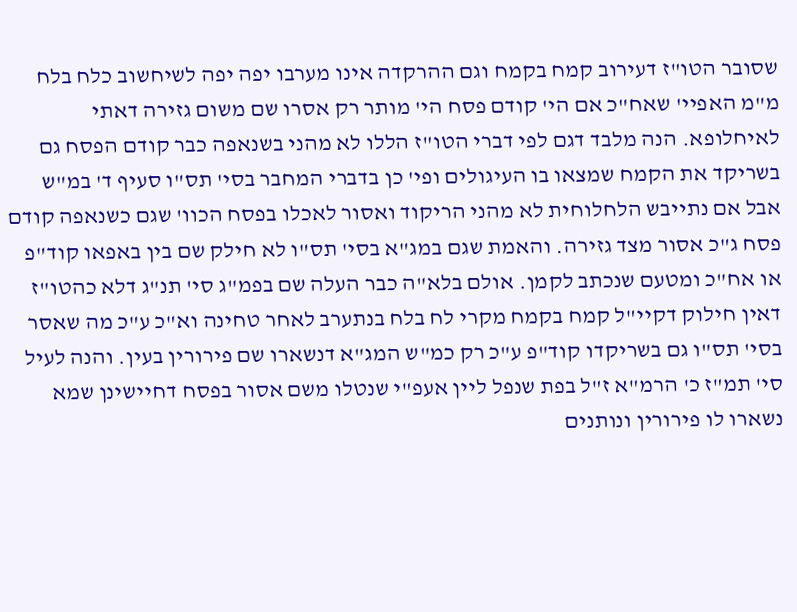שסובר הטו"ז דעירוב קמח בקמח וגם ההרקדה אינו מערבו יפה יפה לשיחשוב כלח בלח מ"מ האפיי' שאח"כ אם הי' קודם פסח הי' מותר רק אסרו שם משום גזירה דאתי לאיחלופא. הנה מלבד דגם לפי דברי הטו"ז הללו לא מהני בשנאפה כבר קודם הפסח גם בשריקד את הקמח שמצאו בו העיגולים ופי' כן בדברי המחבר בסי' תס"ו סעיף ד' במ"ש אבל אם נתייבש הלחלוחית לא מהני הריקוד ואסור לאכלו בפסח הכוו' שגם כשנאפה קודם פסח ג"כ אסור מצד גזירה. והאמת שגם במג"א בסי' תס"ו לא חילק שם בין באפאו קוד"פ או אח"כ ומטעם שנכתב לקמן. אולם בלא"ה כבר העלה שם בפמ"ג סי' תנ"ג דלא כהטו"ז דאין חילוק דקיי"ל קמח בקמח מקרי לח בלח בנתערב לאחר טחינה וא"כ ע"כ מה שאסר בסי' תס"ו גם בשריקדו קוד"פ ע"כ רק כמ"ש המג"א דנשארו שם פירורין בעין. והנה לעיל סי' תמ"ז כ' הרמ"א ז"ל בפת שנפל ליין אעפ"י שנטלו משם אסור בפסח דחיישינן שמא נשארו לו פירורין ונותנים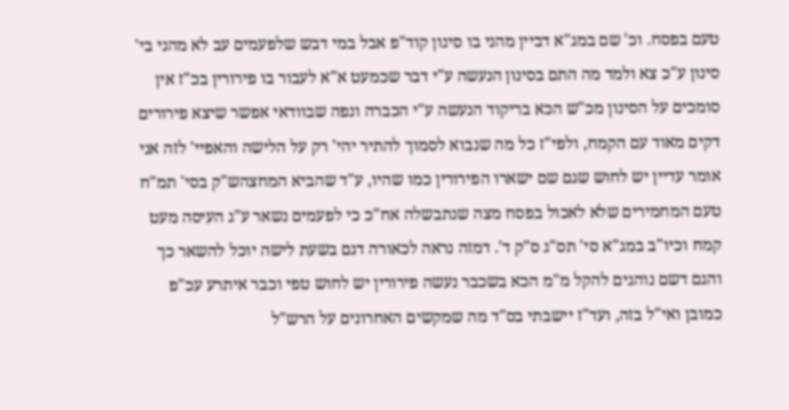טעם בפסח. וכ' שם במג"א דביין מהני בו סינון קוד"פ אבל במי דבש שלפעמים עב לא מהני בי' סינון ע"כ צא ולמד מה התם בסינון הנעשה ע"י דבר שכמעט א"א לעבור בו פירורין בכ"ז אין סומכים על הסינון מכ"ש הכא בריקוד הנעשה ע"י הכברה ונפה שבוודאי אפשר שיצא פירורים דקים מאוד עם הקמח, ולפי"ז כל מה שנבוא לסמוך להתיר יהי' רק על הלישה והאפיי' לזה אני אומר עדיין יש לחוש שגם שם ישארו הפירורין כמו שהיו, ע"ד שהביא המחצהש"ק בסי' תמ"ח טעם המחמירים שלא לאכול בפסח מצה שנתבשלה אח"כ כי לפעמים נשאר ע"ג העיסה מעט קמח וכיו"ב במג"א סי' תס"ג ס"ק ד'. דמזה נראה לכאורה דגם בשעת לישה יוכל להשאר כך והגם דשם נוהגים להקל מ"מ הכא בשכבר נעשה פירורין יש לחוש טפי וכבר איתרע עכ"פ כמובן ואי"ל בזה, ועד"ז יישבתי בס"ד מה שמקשים האחרונים על הרש"ל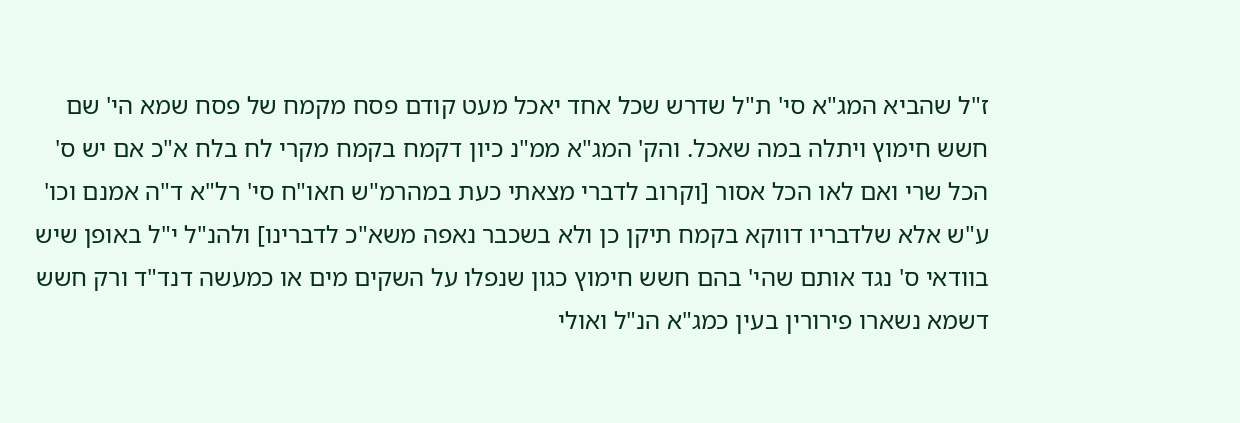ז"ל שהביא המג"א סי' ת"ל שדרש שכל אחד יאכל מעט קודם פסח מקמח של פסח שמא הי' שם חשש חימוץ ויתלה במה שאכל. והק' המג"א ממ"נ כיון דקמח בקמח מקרי לח בלח א"כ אם יש ס' הכל שרי ואם לאו הכל אסור [וקרוב לדברי מצאתי כעת במהרמ"ש חאו"ח סי' רל"א ד"ה אמנם וכו' ע"ש אלא שלדבריו דווקא בקמח תיקן כן ולא בשכבר נאפה משא"כ לדברינו] ולהנ"ל י"ל באופן שיש בוודאי ס' נגד אותם שהי' בהם חשש חימוץ כגון שנפלו על השקים מים או כמעשה דנד"ד ורק חשש דשמא נשארו פירורין בעין כמג"א הנ"ל ואולי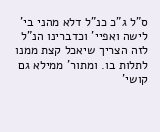ס"ל ג"כ כנ"ל דלא מהני בי' לישה ואפיי' וכדברינו הנ"ל לזה הצריך שיאכל קצת ממנו לתלות בו. ומתור' ממילא גם קושי'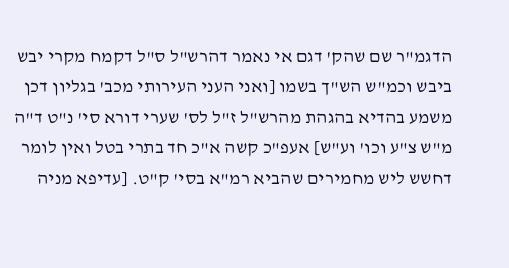הדגמ"ר שם שהק' דגם אי נאמר דהרש"ל ס"ל דקמח מקרי יבש ביבש וכמ"ש הש"ך בשמו [ואני העני העירותי מכב' בגליון דכן משמע בהדיא בהגהת מהרש"ל ז"ל לס' שערי דורא סי' נ"ט ד"ה מ"ש צ"ע וכו' וע"ש] אעפ"כ קשה א"כ חד בתרי בטל ואין לומר דחשש ליש מחמירים שהביא רמ"א בסי' ק"ט. [עדיפא מניה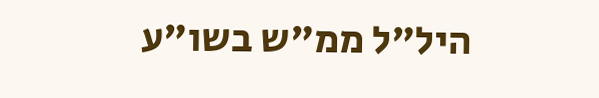היל"ל ממ"ש בשו"ע